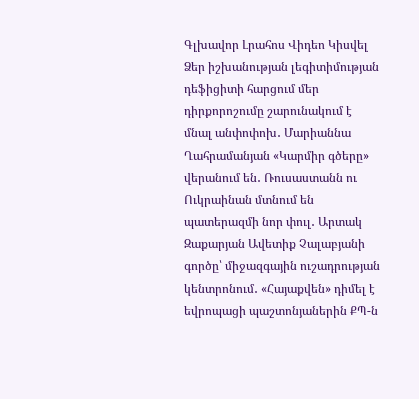Գլխավոր Լրահոս Վիդեո Կիսվել
Ձեր իշխանության լեգիտիմության դեֆիցիտի հարցում մեր դիրքորոշումը շարունակում է մնալ անփոփոխ․ Մարիաննա Ղահրամանյան «Կարմիր գծերը» վերանում են․ Ռուսաստանն ու Ուկրաինան մտնում են պատերազմի նոր փուլ․ Արտակ Զաքարյան Ավետիք Չալաբյանի գործը՝ միջազգային ուշադրության կենտրոնում․ «Հայաքվեն» դիմել է եվրոպացի պաշտոնյաներին ՔՊ-ն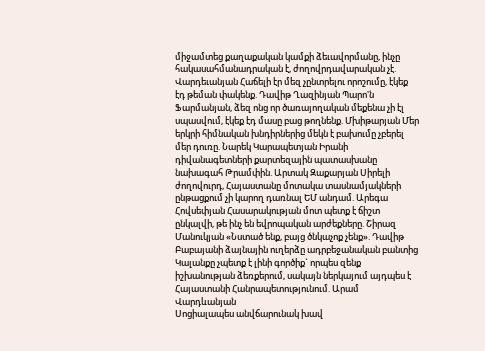միջամտեց քաղաքական կամքի ձեւավորմանը, ինչը հակասահմանադրական է, ժողովրդավարական չէ. Վարդեւանյան Հաճելի էր մեզ չընտրելու որոշումը, էկեք էդ թեման փակենք. Դավիթ Ղազինյան Պարո'ն Ֆարմանյան, ձեզ ոնց որ ծառայողական մեքենա չի էլ սպասվում, էկեք էդ մասը բաց թողնենք. Մխիթարյան Մեր երկրի հիմնական խնդիրներից մեկն է բախումը չբերել մեր դուռը. Նարեկ Կարապետյան Իրանի դիվանագետների քարտեզային պատասխանը նախագահ Թրամփին. Արտակ Զաքարյան Սիրելի ժողովուրդ, Հայաստանը մոտակա տասնամյակների ընթացքում չի կարող դառնալ ԵՄ անդամ. Արեգա Հովսեփյան Հասարակության մոտ պետք է ճիշտ ընկալվի, թե ինչ են եվրոպական արժեքները. Շիրազ Մանուկյան «Նստած ենք, բայց ծնկաչոք չենք». Դավիթ Բաբայանի ձայնային ուղերձը ադրբեջանական բանտից Կալանքը չպետք է լինի գործիք` որպես զենք իշխանության ձեռքերում, սակայն ներկայում այդպես է Հայաստանի Հանրապետությունում. Արամ Վարդևանյան
Սոցիալապես անվճարունակ խավ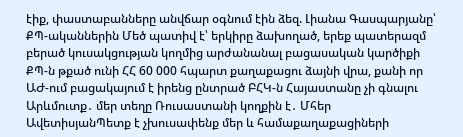էիք, փաստաբանները անվճար օգնում էին ձեզ. Լիանա Գասպարյանը՝ ՔՊ-ականներին Մեծ պատիվ է՝ երկիրը ձախողած, երեք պատերազմ բերած կուսակցության կողմից արժանանալ բացասական կարծիքի ՔՊ-ն թքած ունի ՀՀ 60 000 հպարտ քաղաքացու ձայնի վրա, քանի որ ԱԺ-ում բացակայում է իրենց ընտրած ԲՀԿ-ն Հայաստանը չի գնալու Արևմուտք․ մեր տեղը Ռուսաստանի կողքին է․ Մհեր ԱվետիսյանՊետք է չխուսափենք մեր և համաքաղաքացիների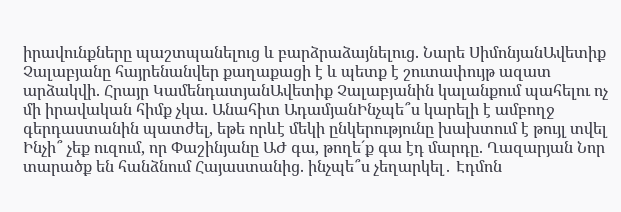իրավունքները պաշտպանելուց և բարձրաձայնելուց. Նարե ՍիմոնյանԱվետիք Չալաբյանը հայրենանվեր քաղաքացի է և պետք է շուտափույթ ազատ արձակվի. Հրայր ԿամենդատյանԱվետիք Չալաբյանին կալանքում պահելու ոչ մի իրավական հիմք չկա. Անահիտ ԱդամյանԻնչպե՞ս կարելի է ամբողջ գերդաստանին պատժել, եթե որևէ մեկի ընկերությունը խախտում է թույլ տվել Ինչի՞ չեք ուզում, որ Փաշինյանը ԱԺ գա, թողե´ք գա էդ մարդը. Ղազարյան Նոր տարածք են հանձնում Հայաստանից. ինչպե՞ս չեղարկել․ Էդմոն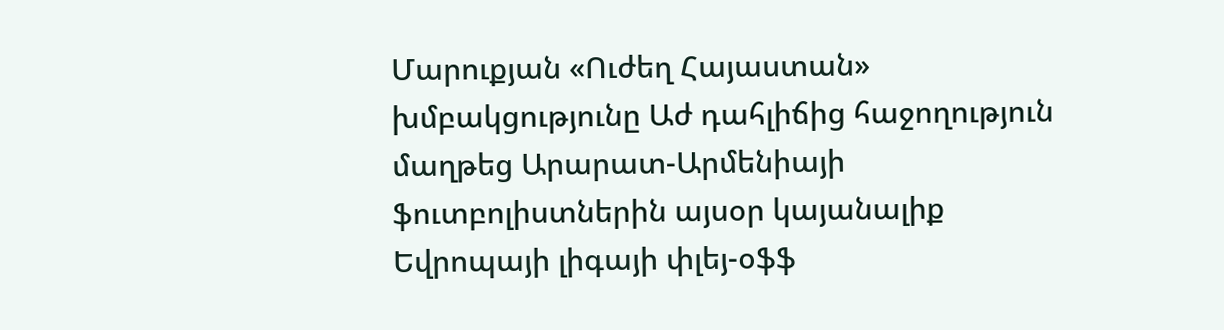Մարուքյան «Ուժեղ Հայաստան» խմբակցությունը Աժ դահլիճից հաջողություն մաղթեց Արարատ-Արմենիայի ֆուտբոլիստներին այսօր կայանալիք Եվրոպայի լիգայի փլեյ-օֆֆ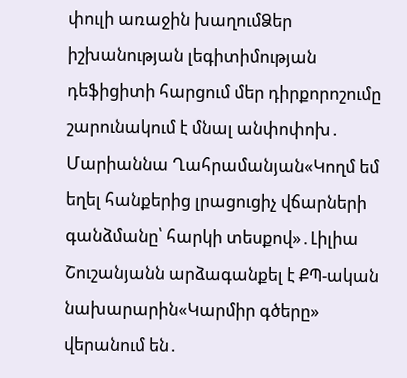փուլի առաջին խաղումՁեր իշխանության լեգիտիմության դեֆիցիտի հարցում մեր դիրքորոշումը շարունակում է մնալ անփոփոխ․ Մարիաննա Ղահրամանյան«Կողմ եմ եղել հանքերից լրացուցիչ վճարների գանձմանը՝ հարկի տեսքով»․Լիլիա Շուշանյանն արձագանքել է ՔՊ-ական նախարարին«Կարմիր գծերը» վերանում են․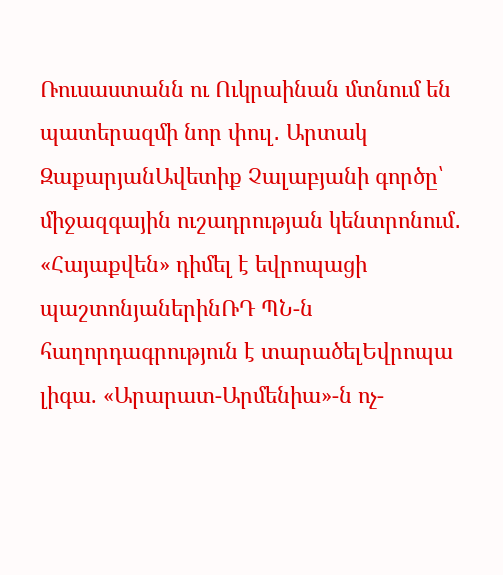Ռուսաստանն ու Ուկրաինան մտնում են պատերազմի նոր փուլ․ Արտակ ԶաքարյանԱվետիք Չալաբյանի գործը՝ միջազգային ուշադրության կենտրոնում․ «Հայաքվեն» դիմել է եվրոպացի պաշտոնյաներինՌԴ ՊՆ-ն հաղորդագրություն է տարածելԵվրոպա լիգա. «Արարատ-Արմենիա»-ն ոչ-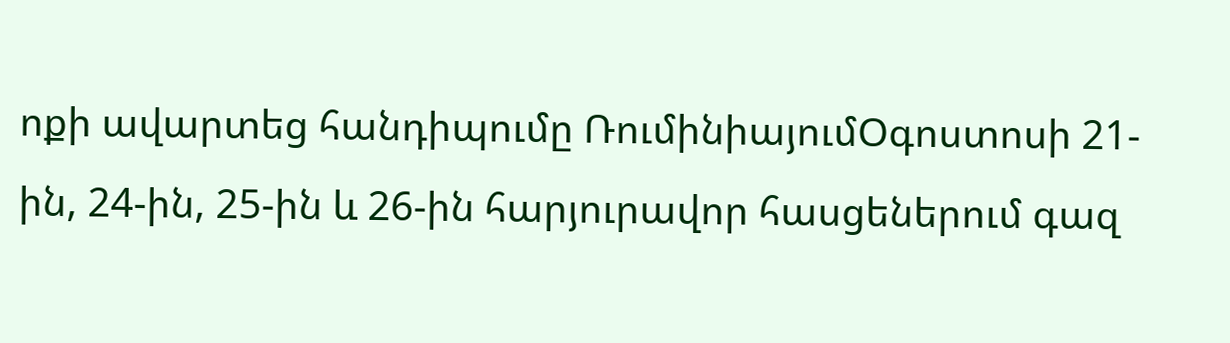ոքի ավարտեց հանդիպումը ՌումինիայումՕգոստոսի 21-ին, 24-ին, 25-ին և 26-ին հարյուրավոր հասցեներում գազ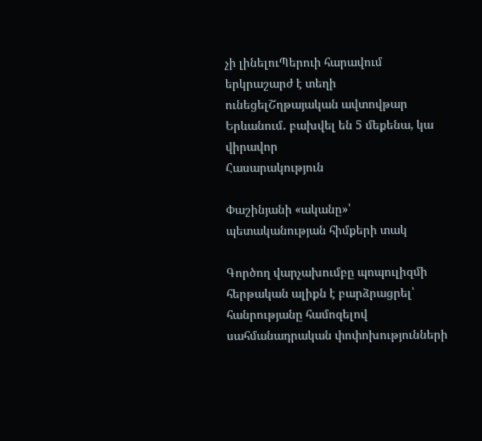չի լինելուՊերուի հարավում երկրաշարժ է տեղի ունեցելՇղթայական ավտովթար Երևանում․ բախվել են 5 մեքենա, կա վիրավոր
Հասարակություն

Փաշինյանի «ականը»՝ պետականության հիմքերի տակ

Գործող վարչախումբը պոպուլիզմի հերթական ալիքն է բարձրացրել՝ հանրությանը համոզելով սահմանադրական փոփոխությունների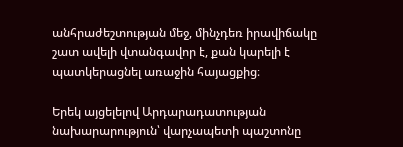անհրաժեշտության մեջ, մինչդեռ իրավիճակը շատ ավելի վտանգավոր է, քան կարելի է պատկերացնել առաջին հայացքից։

Երեկ այցելելով Արդարադատության նախարարություն՝ վարչապետի պաշտոնը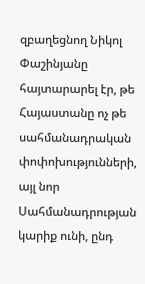զբաղեցնող Նիկոլ Փաշինյանը հայտարարել էր, թե Հայաստանը ոչ թե սահմանադրական փոփոխությունների, այլ նոր Սահմանադրության կարիք ունի, ընդ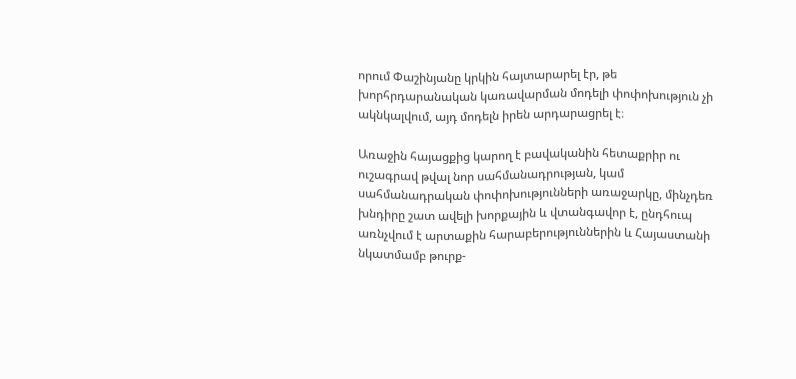որում Փաշինյանը կրկին հայտարարել էր, թե խորհրդարանական կառավարման մոդելի փոփոխություն չի ակնկալվում, այդ մոդելն իրեն արդարացրել է։

Առաջին հայացքից կարող է բավականին հետաքրիր ու ուշագրավ թվալ նոր սահմանադրության, կամ սահմանադրական փոփոխությունների առաջարկը, մինչդեռ խնդիրը շատ ավելի խորքային և վտանգավոր է, ընդհուպ առնչվում է արտաքին հարաբերություններին և Հայաստանի նկատմամբ թուրք-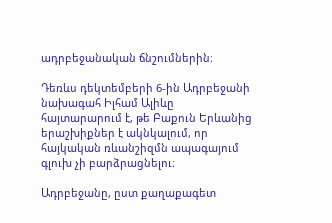ադրբեջանական ճնշումներին։

Դեռևս դեկտեմբերի 6-ին Ադրբեջանի նախագահ Իլհամ Ալիևը հայտարարում է, թե Բաքուն Երևանից երաշխիքներ է ակնկալում, որ հայկական ռևանշիզմն ապագայում գլուխ չի բարձրացնելու։

Ադրբեջանը, ըստ քաղաքագետ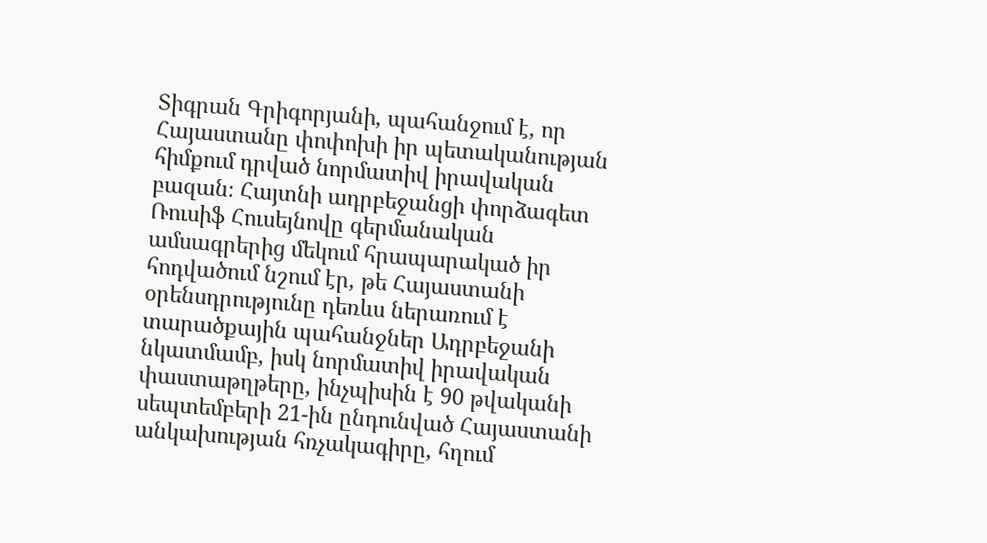Տիգրան Գրիգորյանի, պահանջում է, որ Հայաստանը փոփոխի իր պետականության հիմքում դրված նորմատիվ իրավական բազան։ Հայտնի ադրբեջանցի փորձագետ Ռուսիֆ Հուսեյնովը գերմանական ամսագրերից մեկում հրապարակած իր հոդվածում նշում էր, թե Հայաստանի օրենսդրությունը դեռևս ներառում է տարածքային պահանջներ Ադրբեջանի նկատմամբ, իսկ նորմատիվ իրավական փաստաթղթերը, ինչպիսին է 90 թվականի սեպտեմբերի 21-ին ընդունված Հայաստանի անկախության հռչակագիրը, հղում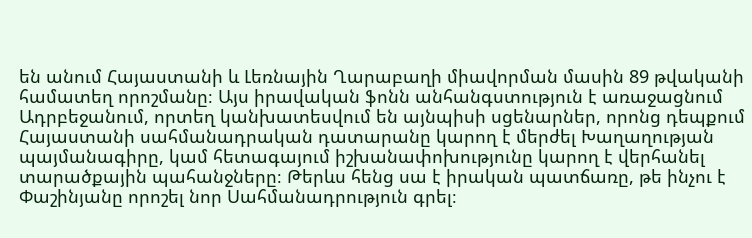են անում Հայաստանի և Լեռնային Ղարաբաղի միավորման մասին 89 թվականի համատեղ որոշմանը։ Այս իրավական ֆոնն անհանգստություն է առաջացնում Ադրբեջանում, որտեղ կանխատեսվում են այնպիսի սցենարներ, որոնց դեպքում Հայաստանի սահմանադրական դատարանը կարող է մերժել Խաղաղության պայմանագիրը, կամ հետագայում իշխանափոխությունը կարող է վերհանել տարածքային պահանջները։ Թերևս հենց սա է իրական պատճառը, թե ինչու է Փաշինյանը որոշել նոր Սահմանադրություն գրել։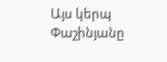Այս կերպ Փաշինյանը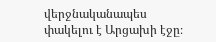վերջնականապես փակելու է Արցախի էջը։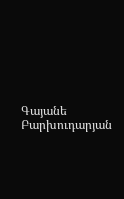Գայանե Բարխուդարյան